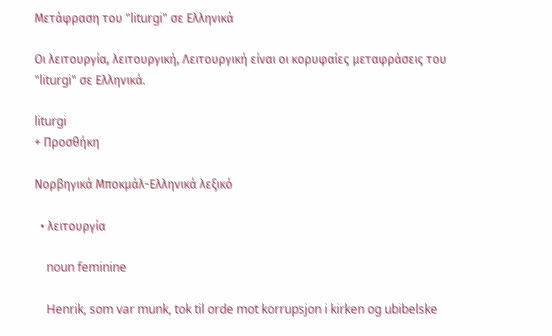Μετάφραση του "liturgi" σε Ελληνικά

Οι λειτουργία, λειτουργική, Λειτουργική είναι οι κορυφαίες μεταφράσεις του "liturgi" σε Ελληνικά.

liturgi
+ Προσθήκη

Νορβηγικά Μποκμάλ-Ελληνικά λεξικό

  • λειτουργία

    noun feminine

    Henrik, som var munk, tok til orde mot korrupsjon i kirken og ubibelske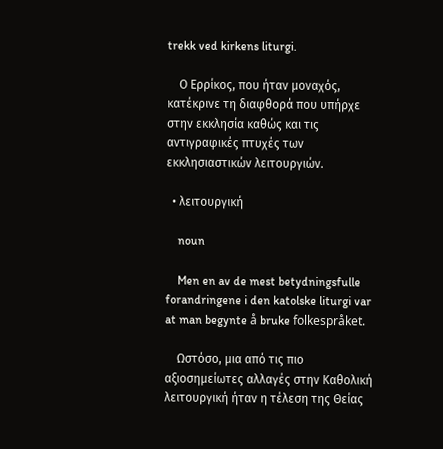trekk ved kirkens liturgi.

    Ο Ερρίκος, που ήταν μοναχός, κατέκρινε τη διαφθορά που υπήρχε στην εκκλησία καθώς και τις αντιγραφικές πτυχές των εκκλησιαστικών λειτουργιών.

  • λειτουργική

    noun

    Men en av de mest betydningsfulle forandringene i den katolske liturgi var at man begynte å bruke folkespråket.

    Ωστόσο, μια από τις πιο αξιοσημείωτες αλλαγές στην Καθολική λειτουργική ήταν η τέλεση της Θείας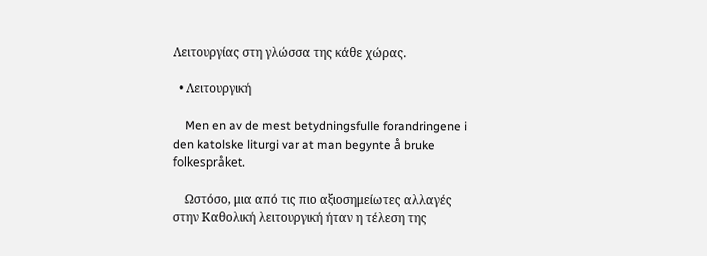Λειτουργίας στη γλώσσα της κάθε χώρας.

  • Λειτουργική

    Men en av de mest betydningsfulle forandringene i den katolske liturgi var at man begynte å bruke folkespråket.

    Ωστόσο, μια από τις πιο αξιοσημείωτες αλλαγές στην Καθολική λειτουργική ήταν η τέλεση της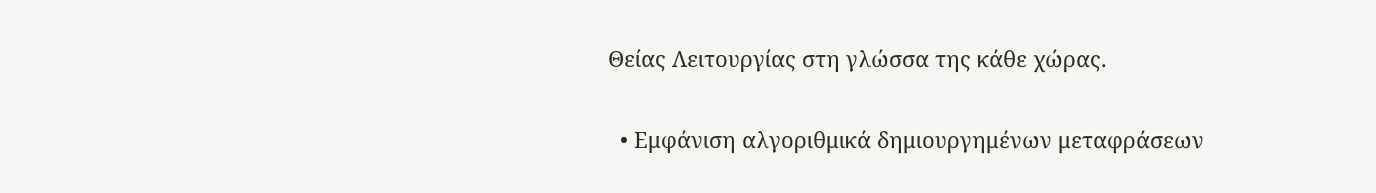Θείας Λειτουργίας στη γλώσσα της κάθε χώρας.

  • Εμφάνιση αλγοριθμικά δημιουργημένων μεταφράσεων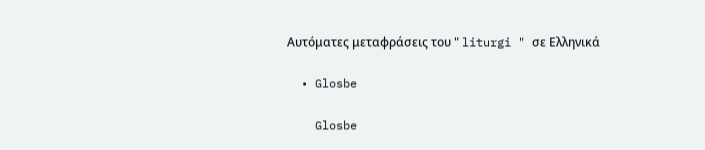Αυτόματες μεταφράσεις του " liturgi " σε Ελληνικά

  • Glosbe

    Glosbe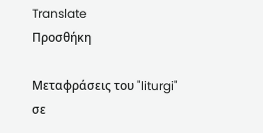Translate
Προσθήκη

Μεταφράσεις του "liturgi" σε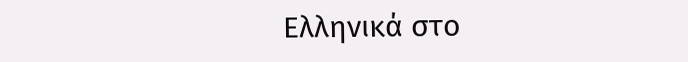Ελληνικά στο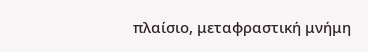πλαίσιο, μεταφραστική μνήμη